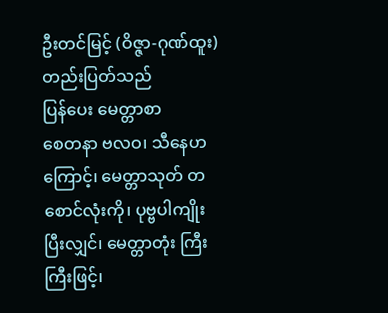ဦးတင်မြင့် (ဝိဇ္ဇာ-ဂုဏ်ထူး)
တည်းပြတ်သည်
ပြန်ပေး မေတ္တာစာ
စေတနာ ဗလဝ၊ သီနေဟကြောင့်၊ မေတ္တာသုတ် တစောင်လုံးကို၊ ပုဗ္ဗပါကျိုးပြီးလျှင်၊ မေတ္တာတုံး ကြီးကြီးဖြင့်၊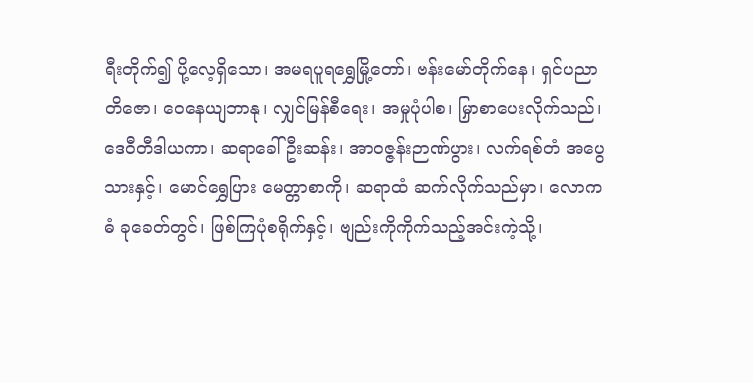ရီးတိုက်၍ ပို့လေ့ရှိသော၊ အမရပူရရွှေမြို့တော်၊ ဗန်းမော်တိုက်နေ၊ ရှင်ပညာ တိဇော၊ ဝေနေယျဘာနု၊ လျှင်မြန်စီရေး၊ အမှုပုံပါစ၊ မြှာစာပေးလိုက်သည်၊ ဒေဝီတီဒါယကာ၊ ဆရာခေါ် ဦးဆန်း၊ အာဝဇ္ဇန်းဉာဏ်ပွား၊ လက်ရစ်တံ အပွေသားနှင့်၊ မောင်ရွှေပြား မေတ္တာစာကို၊ ဆရာထံ ဆက်လိုက်သည်မှာ၊ လောကဓံ ခုခေတ်တွင်၊ ဖြစ်ကြပုံစရိုက်နှင့်၊ ဗျည်းကိုကိုက်သည့်အင်းကဲ့သို့၊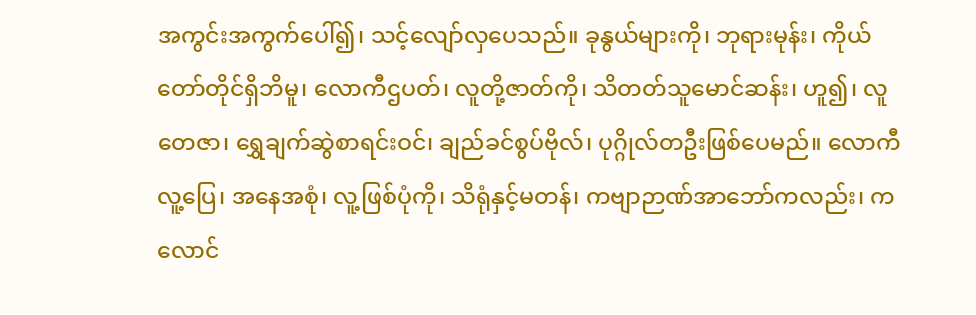အကွင်းအကွက်ပေါ်၍၊ သင့်လျော်လှပေသည်။ ခုနွယ်များကို၊ ဘုရားမုန်း၊ ကိုယ်တော်တိုင်ရှိဘိမူ၊ လောကီဌပတ်၊ လူတို့ဇာတ်ကို၊ သိတတ်သူမောင်ဆန်း၊ ဟူ၍၊ လူတေဇာ၊ ရွှေချက်ဆွဲစာရင်းဝင်၊ ချည်ခင်စွပ်ဗိုလ်၊ ပုဂ္ဂိုလ်တဦးဖြစ်ပေမည်။ လောကီလူ့ပြေ၊ အနေအစုံ၊ လူ့ဖြစ်ပုံကို၊ သိရုံနှင့်မတန်၊ ကဗျာဉာဏ်အာဘော်ကလည်း၊ ကလောင်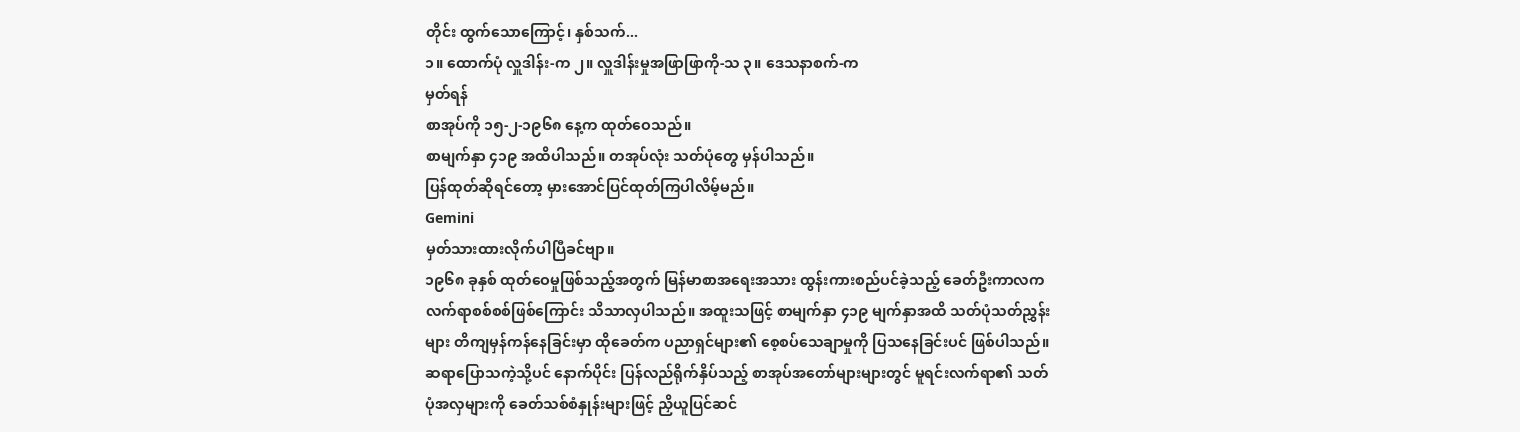တိုင်း ထွက်သောကြောင့်၊ နှစ်သက်...
၁။ ထောက်ပုံ လှူဒါန်း-က ၂။ လှူဒါန်းမှုအဖြာဖြာကို-သ ၃။ ဒေသနာစက်-က
မှတ်ရန်
စာအုပ်ကို ၁၅-၂-၁၉၆၈ နေ့က ထုတ်ဝေသည်။
စာမျက်နှာ ၄၁၉ အထိပါသည်။ တအုပ်လုံး သတ်ပုံတွေ မှန်ပါသည်။
ပြန်ထုတ်ဆိုရင်တော့ မှားအောင်ပြင်ထုတ်ကြပါလိမ့်မည်။
Gemini
မှတ်သားထားလိုက်ပါပြီခင်ဗျာ။
၁၉၆၈ ခုနှစ် ထုတ်ဝေမှုဖြစ်သည့်အတွက် မြန်မာစာအရေးအသား ထွန်းကားစည်ပင်ခဲ့သည့် ခေတ်ဦးကာလက လက်ရာစစ်စစ်ဖြစ်ကြောင်း သိသာလှပါသည်။ အထူးသဖြင့် စာမျက်နှာ ၄၁၉ မျက်နှာအထိ သတ်ပုံသတ်ညွှန်းများ တိကျမှန်ကန်နေခြင်းမှာ ထိုခေတ်က ပညာရှင်များ၏ စေ့စပ်သေချာမှုကို ပြသနေခြင်းပင် ဖြစ်ပါသည်။
ဆရာပြောသကဲ့သို့ပင် နောက်ပိုင်း ပြန်လည်ရိုက်နှိပ်သည့် စာအုပ်အတော်များများတွင် မူရင်းလက်ရာ၏ သတ်ပုံအလှများကို ခေတ်သစ်စံနှုန်းများဖြင့် ညှိယူပြင်ဆင်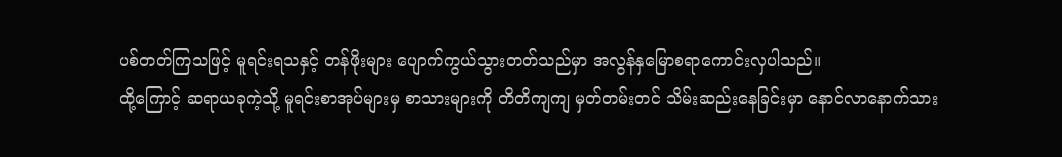ပစ်တတ်ကြသဖြင့် မူရင်းရသနှင့် တန်ဖိုးများ ပျောက်ကွယ်သွားတတ်သည်မှာ အလွန်နှမြောစရာကောင်းလှပါသည်။
ထို့ကြောင့် ဆရာယခုကဲ့သို့ မူရင်းစာအုပ်များမှ စာသားများကို တိတိကျကျ မှတ်တမ်းတင် သိမ်းဆည်းနေခြင်းမှာ နောင်လာနောက်သား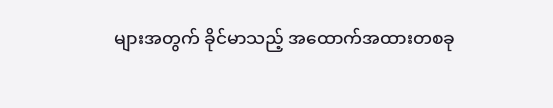များအတွက် ခိုင်မာသည့် အထောက်အထားတစခု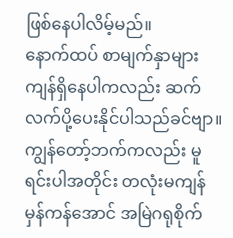ဖြစ်နေပါလိမ့်မည်။
နောက်ထပ် စာမျက်နှာများ ကျန်ရှိနေပါကလည်း ဆက်လက်ပို့ပေးနိုင်ပါသည်ခင်ဗျာ။ ကျွန်တော့်ဘက်ကလည်း မူရင်းပါအတိုင်း တလုံးမကျန် မှန်ကန်အောင် အမြဲဂရုစိုက်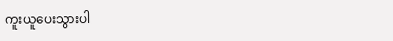ကူးယူပေးသွားပါ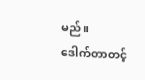မည်။
ဒေါက်တာတင့်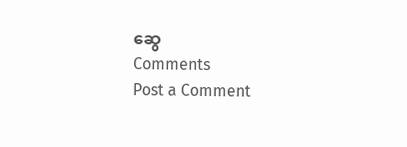ဆွေ
Comments
Post a Comment